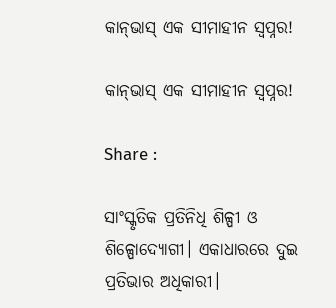କାନ୍‌ଭାସ୍‌ ଏକ ସୀମାହୀନ ସ୍ବପ୍ନର!

କାନ୍‌ଭାସ୍‌ ଏକ ସୀମାହୀନ ସ୍ବପ୍ନର!

Share :

ସାଂସ୍କୃତିକ ପ୍ରତିନିଧି ଶିଳ୍ପୀ ଓ ଶିଳ୍ପୋଦ୍ୟୋଗୀ। ଏକାଧାରରେ ଦୁଇ ପ୍ରତିଭାର ଅଧିକାରୀ।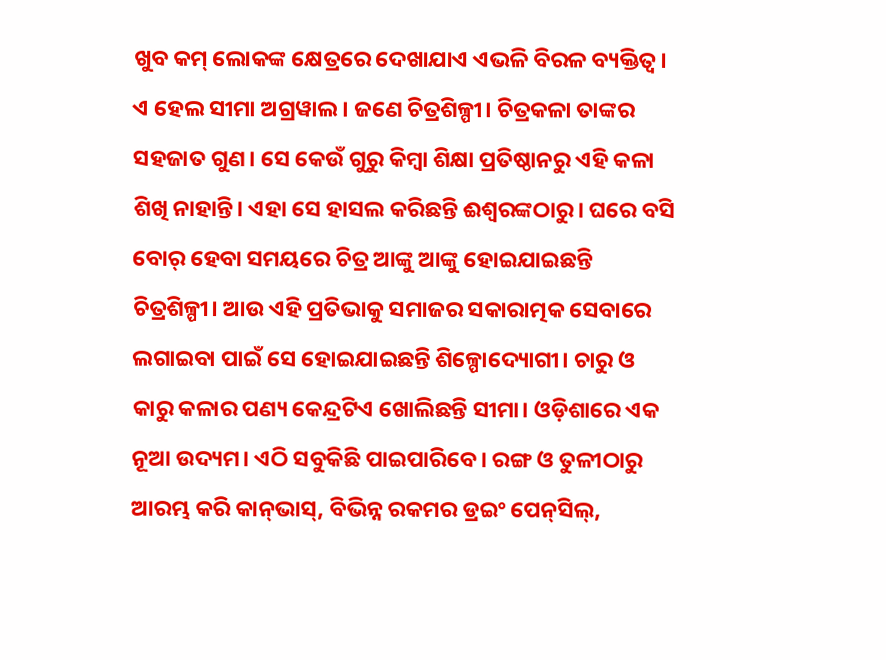ଖୁବ କମ୍ ଲୋକଙ୍କ କ୍ଷେତ୍ରରେ ଦେଖାଯାଏ ଏଭଳି ବିରଳ ବ୍ୟକ୍ତିତ୍ବ। ଏ ହେଲ ସୀମା ଅଗ୍ରୱାଲ। ଜଣେ ଚିତ୍ରଶିଳ୍ପୀ। ଚିତ୍ରକଳା ତାଙ୍କର ସହଜାତ ଗୁଣ। ସେ କେଉଁ ଗୁରୁ କିମ୍ବା ଶିକ୍ଷା ପ୍ରତିଷ୍ଠାନରୁ ଏହି କଳା ଶିଖି ନାହାନ୍ତି। ଏହା ସେ ହାସଲ କରିଛନ୍ତି ଈଶ୍ବରଙ୍କଠାରୁ। ଘରେ ବସି ବୋର୍‌ ହେବା ସମୟରେ ଚିତ୍ର ଆଙ୍କୁ ଆଙ୍କୁ ହୋଇଯାଇଛନ୍ତି ଚିତ୍ରଶିଳ୍ପୀ। ଆଉ ଏହି ପ୍ରତିଭାକୁ ସମାଜର ସକାରାତ୍ମକ ସେବାରେ ଲଗାଇବା ପାଇଁ ସେ ହୋଇଯାଇଛନ୍ତି ଶିଳ୍ପୋଦ୍ୟୋଗୀ। ଚାରୁ ଓ କାରୁ କଳାର ପଣ୍ୟ କେନ୍ଦ୍ରଟିଏ ଖୋଲିଛନ୍ତି ସୀମା। ଓଡ଼ିଶାରେ ଏକ ନୂଆ ଉଦ୍ୟମ। ଏଠି ସବୁକିଛି ପାଇପାରିବେ। ରଙ୍ଗ ଓ ତୁଳୀଠାରୁ ଆରମ୍ଭ କରି କାନ୍‌ଭାସ୍‌, ବିଭିନ୍ନ ରକମର ଡ୍ରଇଂ ପେନ୍‌ସିଲ୍‌,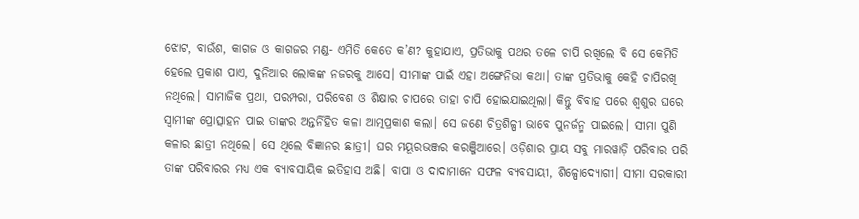ଝୋଟ, ବାଉଁଶ, କାଗଜ ଓ କାଗଜର ମଣ୍ଡ- ଏମିତି କେତେ କ’ଣ? କୁହାଯାଏ, ପ୍ରତିଭାକୁ ପଥର ତଳେ ଚାପି ରଖିଲେ ବି ସେ କେମିତି ହେଲେ ପ୍ରକାଶ ପାଏ, ଦୁନିଆର ଲୋକଙ୍କ ନଜରକୁ ଆସେ। ସୀମାଙ୍କ ପାଇଁ ଏହା ଅଙ୍ଗେନିଭା କଥା। ତାଙ୍କ ପ୍ରତିଭାକୁ କେହି ଚାପିରଖି ନଥିଲେ। ସାମାଜିକ ପ୍ରଥା, ପରମ୍ପରା, ପରିବେଶ ଓ ଶିକ୍ଷାର ଚାପରେ ତାହା ଚାପି ହୋଇଯାଇଥିଲା। କିନ୍ତୁ ବିବାହ ପରେ ଶ୍ବଶୁର ଘରେ ସ୍ବାମୀଙ୍କ ପ୍ରୋତ୍ସାହନ ପାଇ ତାଙ୍କର ଅନ୍ତର୍ନିହିତ କଳା ଆତ୍ମପ୍ରକାଶ କଲା। ସେ ଜଣେ ଚିତ୍ରଶିଳ୍ପୀ ଭାବେ ପୁନର୍ଜନ୍ମ ପାଇଲେ। ସୀମା ପୁଣି କଳାର ଛାତ୍ରୀ ନଥିଲେ। ସେ ଥିଲେ ବିଜ୍ଞାନର ଛାତ୍ରୀ। ଘର ମୟୂରଭଞ୍ଜର କରଞ୍ଜିଆରେ। ଓଡ଼ିଶାର ପ୍ରାୟ ସବୁ ମାରୱାଡ଼ି ପରିବାର ପରି ତାଙ୍କ ପରିବାରର ମଧ୍ୟ ଏକ ବ୍ୟାବସାୟିକ ଇତିହାସ ଅଛି। ବାପା ଓ ଦାଦାମାନେ ସଫଳ ବ୍ୟବସାୟୀ, ଶିଳ୍ପୋଦ୍ୟୋଗୀ। ସୀମା ସରକାରୀ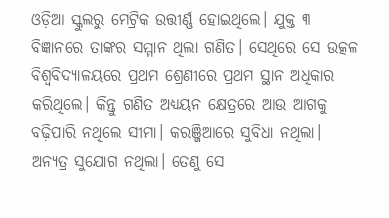ଓଡ଼ିଆ ସ୍କୁଲରୁ ମେଟ୍ରିକ ଉତ୍ତୀର୍ଣ୍ଣ ହୋଇଥିଲେ। ଯୁକ୍ତ ୩ ବିଜ୍ଞାନରେ ତାଙ୍କର ସମ୍ମାନ ଥିଲା ଗଣିତ। ସେଥିରେ ସେ ଉତ୍କଳ ବିଶ୍ବବିଦ୍ୟାଳୟରେ ପ୍ରଥମ ଶ୍ରେଣୀରେ ପ୍ରଥମ ସ୍ଥାନ ଅଧିକାର କରିଥିଲେ। କିନ୍ତୁ ଗଣିତ ଅଧ୍ୟୟନ କ୍ଷେତ୍ରରେ ଆଉ ଆଗକୁ ବଢ଼ିପାରି ନଥିଲେ ସୀମା। କରଞ୍ଜିଆରେ ସୁବିଧା ନଥିଲା। ଅନ୍ୟତ୍ର ସୁଯୋଗ ନଥିଲା। ତେଣୁ ସେ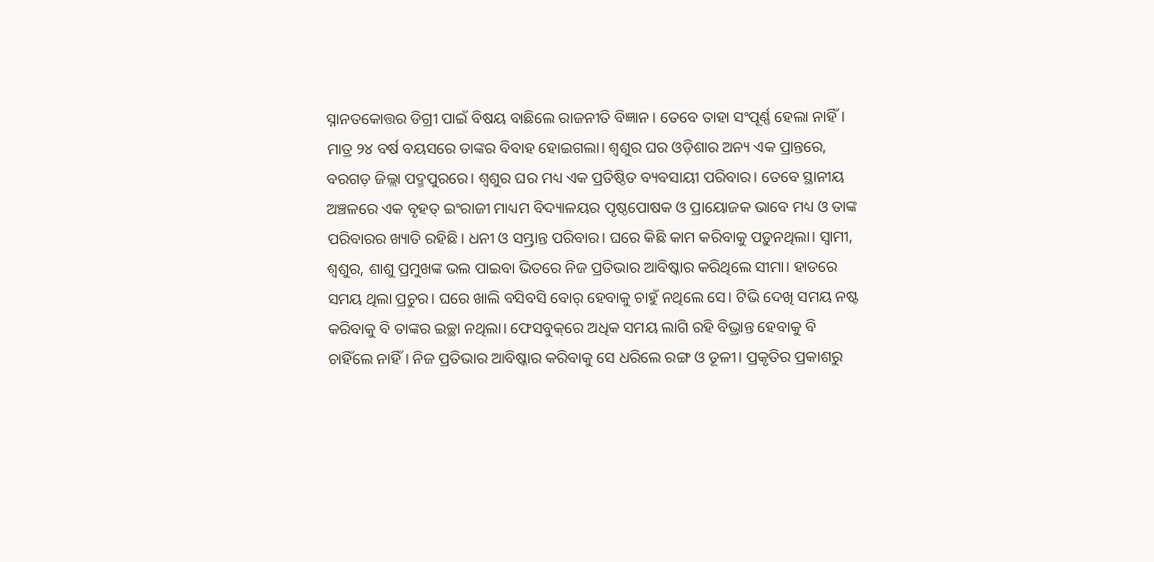ସ୍ନାନତକୋତ୍ତର ଡିଗ୍ରୀ ପାଇଁ ବିଷୟ ବାଛିଲେ ରାଜନୀତି ବିଜ୍ଞାନ। ତେବେ ତାହା ସଂପୂର୍ଣ୍ଣ ହେଲା ନାହିଁ। ମାତ୍ର ୨୪ ବର୍ଷ ବୟସରେ ତାଙ୍କର ବିବାହ ହୋଇଗଲା। ଶ୍ବଶୁର ଘର ଓଡ଼ିଶାର ଅନ୍ୟ ଏକ ପ୍ରାନ୍ତରେ, ବରଗଡ଼ ଜିଲ୍ଲା ପଦ୍ମପୁରରେ। ଶ୍ବଶୁର ଘର ମଧ୍ୟ ଏକ ପ୍ରତିଷ୍ଠିତ ବ୍ୟବସାୟୀ ପରିବାର। ତେବେ ସ୍ଥାନୀୟ ଅଞ୍ଚଳରେ ଏକ ବୃହତ୍‌ ଇଂରାଜୀ ମାଧ୍ୟମ ବିଦ୍ୟାଳୟର ପୃଷ୍ଠପୋଷକ ଓ ପ୍ରାୟୋଜକ ଭାବେ ମଧ୍ୟ ଓ ତାଙ୍କ ପରିବାରର ଖ୍ୟାତି ରହିଛି। ଧନୀ ଓ ସମ୍ଭ୍ରାନ୍ତ ପରିବାର। ଘରେ କିଛି କାମ କରିବାକୁ ପଡ଼ୁନଥିଲା। ସ୍ବାମୀ, ଶ୍ବଶୁର, ଶାଶୁ ପ୍ରମୁଖଙ୍କ ଭଲ ପାଇବା ଭିତରେ ନିଜ ପ୍ରତିଭାର ଆବିଷ୍କାର କରିଥିଲେ ସୀମା। ହାତରେ ସମୟ ଥିଲା ପ୍ରଚୁର। ଘରେ ଖାଲି ବସିବସି ବୋର୍‌ ହେବାକୁ ଚାହୁଁ ନଥିଲେ ସେ। ଟିଭି ଦେଖି ସମୟ ନଷ୍ଟ କରିବାକୁ ବି ତାଙ୍କର ଇଚ୍ଛା ନଥିଲା। ଫେସବୁକ୍‌ରେ ଅଧିକ ସମୟ ଲାଗି ରହି ବିଭ୍ରାନ୍ତ ହେବାକୁ ବି ଚାହିଁଲେ ନାହିଁ। ନିଜ ପ୍ରତିଭାର ଆବିଷ୍କାର କରିବାକୁ ସେ ଧରିଲେ ରଙ୍ଗ ଓ ତୂଳୀ। ପ୍ରକୃତିର ପ୍ରକାଶରୁ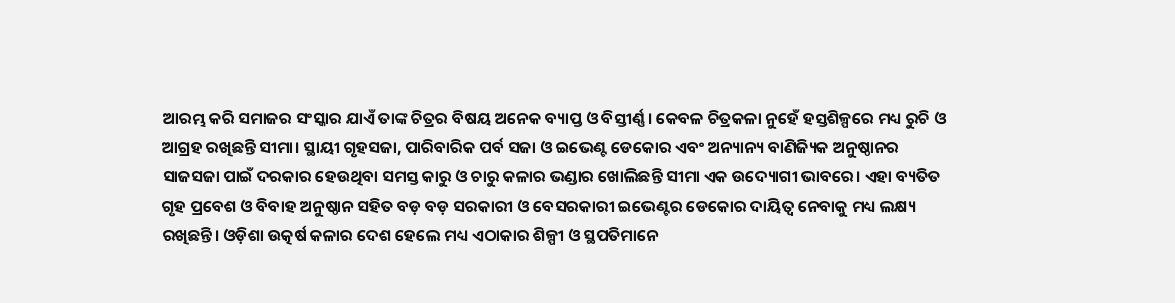ଆରମ୍ଭ କରି ସମାଜର ସଂସ୍କାର ଯାଏଁ ତାଙ୍କ ଚିତ୍ରର ବିଷୟ ଅନେକ ବ୍ୟାପ୍ତ ଓ ବିସ୍ତୀର୍ଣ୍ଣ। କେବଳ ଚିତ୍ରକଳା ନୁହେଁ ହସ୍ତଶିଳ୍ପରେ ମଧ୍ୟ ରୁଚି ଓ ଆଗ୍ରହ ରଖିଛନ୍ତି ସୀମା। ସ୍ଥାୟୀ ଗୃହସଜା, ପାରିବାରିକ ପର୍ବ ସଜା ଓ ଇଭେଣ୍ଟ ଡେକୋର ଏବଂ ଅନ୍ୟାନ୍ୟ ବାଣିଜ୍ୟିକ ଅନୁଷ୍ଠାନର ସାଜସଜା ପାଇଁ ଦରକାର ହେଉଥିବା ସମସ୍ତ କାରୁ ଓ ଚାରୁ କଳାର ଭଣ୍ଡାର ଖୋଲିଛନ୍ତି ସୀମା ଏକ ଉଦ୍ୟୋଗୀ ଭାବରେ। ଏହା ବ୍ୟତିତ ଗୃହ ପ୍ରବେଶ ଓ ବିବାହ ଅନୁଷ୍ଠାନ ସହିତ ବଡ଼ ବଡ଼ ସରକାରୀ ଓ ବେସରକାରୀ ଇଭେଣ୍ଟର ଡେକୋର ଦାୟିତ୍ବ ନେବାକୁ ମଧ୍ୟ ଲକ୍ଷ୍ୟ ରଖିଛନ୍ତି। ଓଡ଼ିଶା ଉତ୍କର୍ଷ କଳାର ଦେଶ ହେଲେ ମଧ୍ୟ ଏଠାକାର ଶିଳ୍ପୀ ଓ ସ୍ଥପତିମାନେ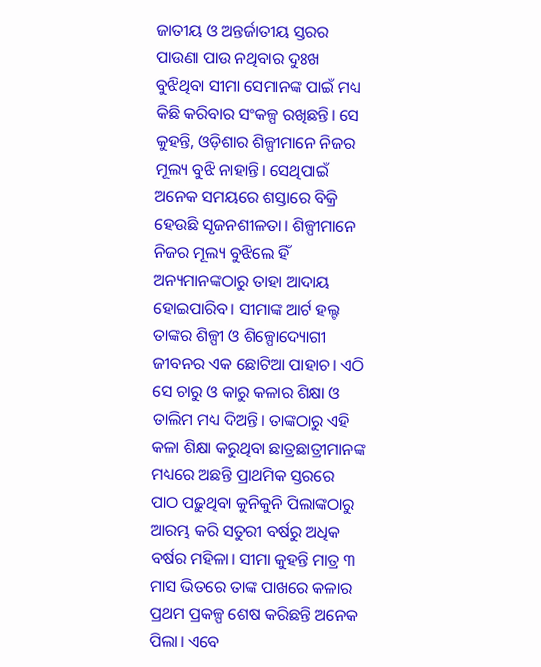ଜାତୀୟ ଓ ଅନ୍ତର୍ଜାତୀୟ ସ୍ତରର ପାଉଣା ପାଉ ନଥିବାର ଦୁଃଖ ବୁଝିଥିବା ସୀମା ସେମାନଙ୍କ ପାଇଁ ମଧ୍ୟ କିଛି କରିବାର ସଂକଳ୍ପ ରଖିଛନ୍ତି। ସେ କୁହନ୍ତି, ଓଡ଼ିଶାର ଶିଳ୍ପୀମାନେ ନିଜର ମୂଲ୍ୟ ବୁଝି ନାହାନ୍ତି। ସେଥିପାଇଁ ଅନେକ ସମୟରେ ଶସ୍ତାରେ ବିକ୍ରି ହେଉଛି ସୃଜନଶୀଳତା। ଶିଳ୍ପୀମାନେ ନିଜର ମୂଲ୍ୟ ବୁଝିଲେ ହିଁ ଅନ୍ୟମାନଙ୍କଠାରୁ ତାହା ଆଦାୟ ହୋଇପାରିବ। ସୀମାଙ୍କ ଆର୍ଟ ହଲ୍ଟ ତାଙ୍କର ଶିଳ୍ପୀ ଓ ଶିଳ୍ପୋଦ୍ୟୋଗୀ ଜୀବନର ଏକ ଛୋଟିଆ ପାହାଚ। ଏଠି ସେ ଚାରୁ ଓ କାରୁ କଳାର ଶିକ୍ଷା ଓ ତାଲିମ ମଧ୍ୟ ଦିଅନ୍ତି। ତାଙ୍କଠାରୁ ଏହି କଳା ଶିକ୍ଷା କରୁଥିବା ଛାତ୍ରଛାତ୍ରୀମାନଙ୍କ ମଧ୍ୟରେ ଅଛନ୍ତି ପ୍ରାଥମିକ ସ୍ତରରେ ପାଠ ପଢ଼ୁଥିବା କୁନିକୁନି ପିଲାଙ୍କଠାରୁ ଆରମ୍ଭ କରି ସତୁରୀ ବର୍ଷରୁ ଅଧିକ ବର୍ଷର ମହିଳା। ସୀମା କୁହନ୍ତି ମାତ୍ର ୩ ମାସ ଭିତରେ ତାଙ୍କ ପାଖରେ କଳାର ପ୍ରଥମ ପ୍ରକଳ୍ପ ଶେଷ କରିଛନ୍ତି ଅନେକ ପିଲା। ଏବେ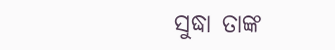ସୁଦ୍ଧା ତାଙ୍କ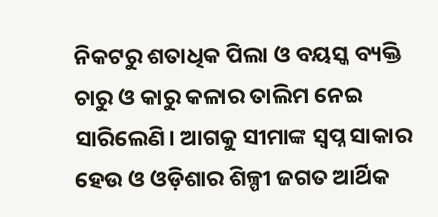ନିକଟରୁ ଶତାଧିକ ପିଲା ଓ ବୟସ୍କ ବ୍ୟକ୍ତି ଚାରୁ ଓ କାରୁ କଳାର ତାଲିମ ନେଇ ସାରିଲେଣି। ଆଗକୁ ସୀମାଙ୍କ ସ୍ବପ୍ନ ସାକାର ହେଉ ଓ ଓଡ଼ିଶାର ଶିଳ୍ପୀ ଜଗତ ଆର୍ଥିକ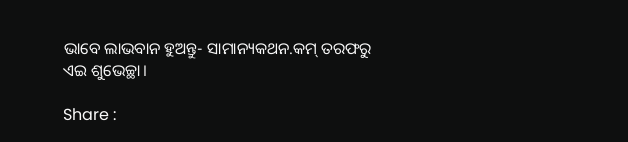ଭାବେ ଲାଭବାନ ହୁଅନ୍ତୁ- ସାମାନ୍ୟକଥନ.କମ୍ ତରଫରୁ ଏଇ ଶୁଭେଚ୍ଛା।

Share :